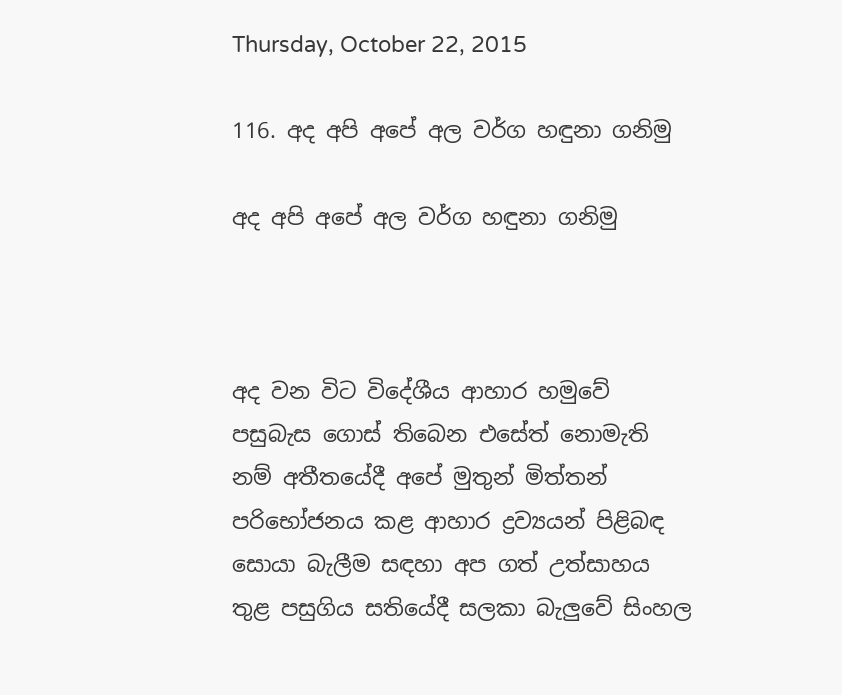Thursday, October 22, 2015

116. අද අපි අපේ අල වර්ග හඳුනා ගනිමු

අද අපි අපේ අල වර්ග හඳුනා ගනිමු



අද වන විට විදේශීය ආහාර හමුවේ පසුබැස ගොස්‌ තිබෙන එසේත් නොමැති නම් අතීතයේදී අපේ මුතුන් මිත්තන් පරිභෝජනය කළ ආහාර ද්‍රව්‍යයන් පිළිබඳ සොයා බැලීම සඳහා අප ගත් උත්සාහය තුළ පසුගිය සතියේදී සලකා බැලුවේ සිංහල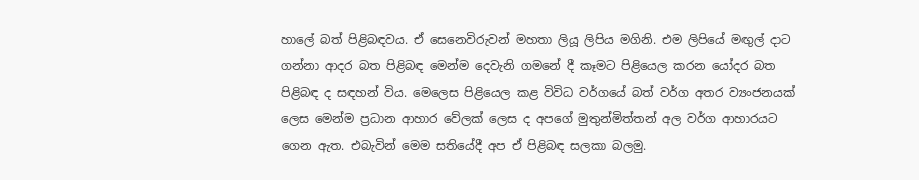හාලේ බත් පිළිබඳවය. ඒ සෙනෙවිරුවන් මහතා ලියූ ලිපිය මගිනි. එම ලිපියේ මඟුල් දාට ගන්නා ආදර බත පිළිබඳ මෙන්ම දෙවැනි ගමනේ දී කෑමට පිළියෙල කරන යෝදර බත පිළිබඳ ද සඳහන් විය. මෙලෙස පිළියෙල කළ විවිධ වර්ගයේ බත් වර්ග අතර ව්‍යංජනයක්‌ ලෙස මෙන්ම ප්‍රධාන ආහාර වේලක්‌ ලෙස ද අපගේ මුතුන්මිත්තන් අල වර්ග ආහාරයට ගෙන ඇත. එබැවින් මෙම සතියේදී අප ඒ පිළිබඳ සලකා බලමු.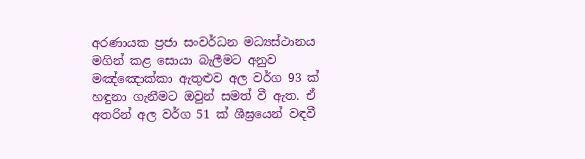අරණායක ප්‍රජා සංවර්ධන මධ්‍යස්‌ථානය මගින් කළ සොයා බැලීමට අනුව මඤ්ඤොක්‌කා ඇතුළුව අල වර්ග 93 ක්‌ හඳුනා ගැනීමට ඔවුන් සමත් වී ඇත. ඒ අතරින් අල වර්ග 51 ක්‌ ශීඝ්‍රයෙන් වඳවී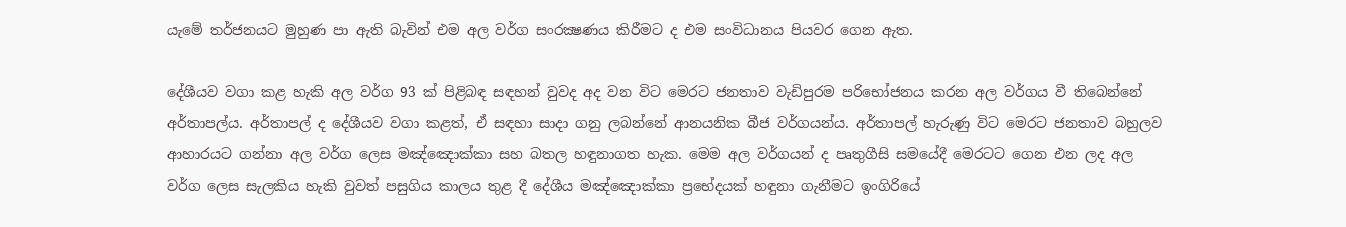යැමේ තර්ජනයට මුහුණ පා ඇති බැවින් එම අල වර්ග සංරක්‍ෂණය කිරීමට ද එම සංවිධානය පියවර ගෙන ඇත.

දේශීයව වගා කළ හැකි අල වර්ග 93 ක්‌ පිළිබඳ සඳහන් වුවද අද වන විට මෙරට ජනතාව වැඩිපුරම පරිභෝජනය කරන අල වර්ගය වී තිබෙන්නේ අර්තාපල්ය. අර්තාපල් ද දේශීයව වගා කළත්, ඒ සඳහා සාදා ගනු ලබන්නේ ආනයනික බීජ වර්ගයන්ය. අර්තාපල් හැරුණු විට මෙරට ජනතාව බහුලව ආහාරයට ගන්නා අල වර්ග ලෙස මඤ්ඤොක්‌කා සහ බතල හඳුනාගත හැක. මෙම අල වර්ගයන් ද පෘතුගීසි සමයේදී මෙරටට ගෙන එන ලද අල වර්ග ලෙස සැලකිය හැකි වුවත් පසුගිය කාලය තුළ දී දේශීය මඤ්ඤොක්‌කා ප්‍රභේදයක්‌ හඳුනා ගැනීමට ඉංගිරියේ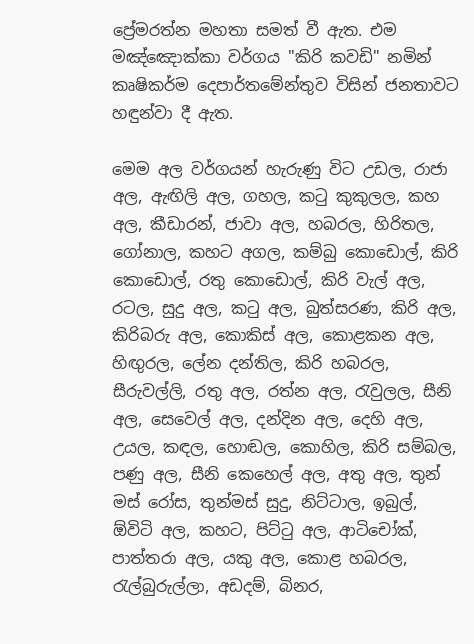ප්‍රේමරත්න මහතා සමත් වී ඇත. එම මඤ්ඤොක්‌කා වර්ගය "කිරි කවඩි" නමින් කෘෂිකර්ම දෙපාර්තමේන්තුව විසින් ජනතාවට හඳුන්වා දී ඇත.

මෙම අල වර්ගයන් හැරුණු විට උඩල, රාජා අල, ඇඟිලි අල, ගහල, කටු කුකුලල, කහ අල, කීඩාරන්, ජාවා අල, හබරල, හිරිතල, ගෝනාල, කහට අගල, කම්බු කොඩොල්, කිරි කොඩොල්, රතු කොඩොල්, කිරි වැල් අල, රටල, සුදු අල, කටු අල, බුත්සරණ, කිරි අල, කිරිබරු අල, කොකිස්‌ අල, කොළකන අල, හිඟුරල, ලේන දන්තිල, කිරි හබරල, සීරුවල්ලි, රතු අල, රත්න අල, රැවුලල, සීනි අල, සෙවෙල් අල, දන්දින අල, දෙහි අල, උයල, කඳල, හොඬල, කොහිල, කිරි සම්බල, පණු අල, සීනි කෙහෙල් අල, අතු අල, තුන් මස්‌ රෝස, තුන්මස්‌ සුදු, නිට්‌ටාල, ඉබුල්, ඕවිටි අල, කහට, පිට්‌ටු අල, ආටිචෝක්‌, පාත්තරා අල, යකු අල, කොළ හබරල, රැල්බුරුල්ලා, අඩදම්, බිනර,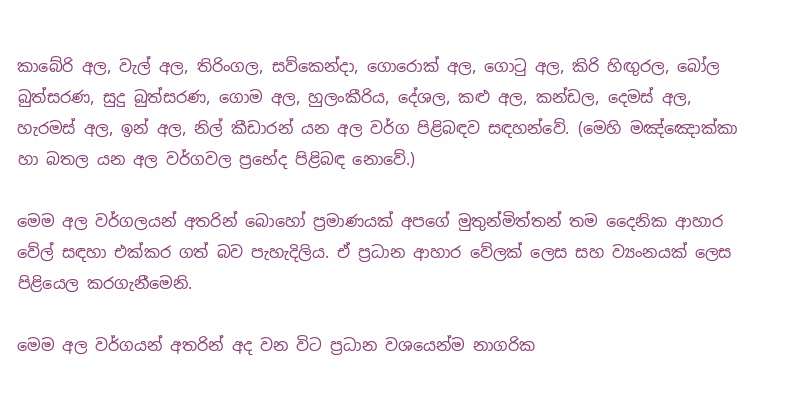කාබේරි අල, වැල් අල, තිරිංගල, සව්කෙන්දා, ගොරොක්‌ අල, ගොටු අල, කිරි හිඟුරල, බෝල බුත්සරණ, සුදු බුත්සරණ, ගොම අල, හුලංකීරිය, දේශල, කළු අල, කන්ඩල, දෙමස්‌ අල, හැරමස්‌ අල, ඉන් අල, නිල් කීඩාරන් යන අල වර්ග පිළිබඳව සඳහන්වේ. (මෙහි මඤ්ඤොක්‌කා හා බතල යන අල වර්ගවල ප්‍රභේද පිළිබඳ නොවේ.)

මෙම අල වර්ගලයන් අතරින් බොහෝ ප්‍රමාණයක්‌ අපගේ මුතුන්මිත්තන් තම දෛනික ආහාර වේල් සඳහා එක්‌කර ගත් බව පැහැදිලිය. ඒ ප්‍රධාන ආහාර වේලක්‌ ලෙස සහ ව්‍යංනයක්‌ ලෙස පිළියෙල කරගැනීමෙනි.

මෙම අල වර්ගයන් අතරින් අද වන විට ප්‍රධාන වශයෙන්ම නාගරික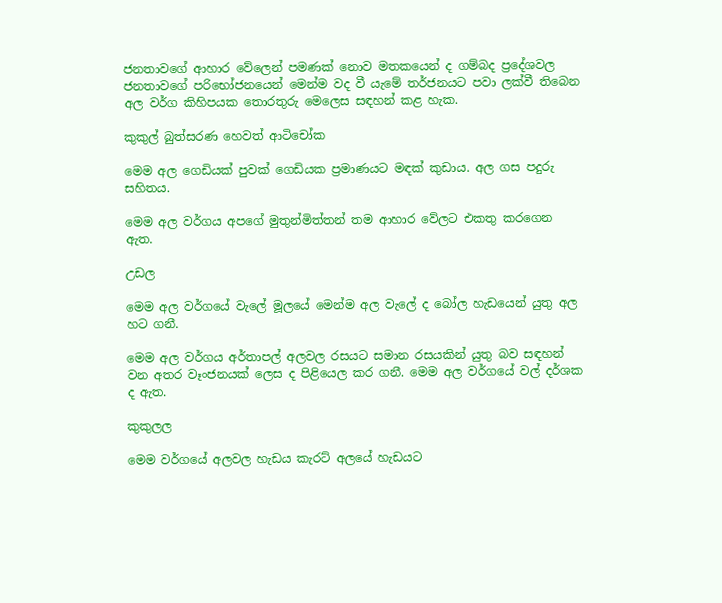ජනතාවගේ ආහාර වේලෙන් පමණක්‌ නොව මතකයෙන් ද ගම්බද ප්‍රදේශවල ජනතාවගේ පරිභෝජනයෙන් මෙන්ම වද වී යැමේ තර්ජනයට පවා ලක්‌වී තිබෙන අල වර්ග කිහිපයක තොරතුරු මෙලෙස සඳහන් කළ හැක.

කුකුල් බුත්සරණ හෙවත් ආටිචෝක

මෙම අල ගෙඩියක්‌ පුවක්‌ ගෙඩියක ප්‍රමාණයට මඳක්‌ කුඩාය. අල ගස පදුරු සහිතය.

මෙම අල වර්ගය අපගේ මුතුන්මිත්තන් තම ආහාර වේලට එකතු කරගෙන ඇත.

උඩල

මෙම අල වර්ගයේ වැලේ මූලයේ මෙන්ම අල වැලේ ද බෝල හැඩයෙන් යුතු අල හට ගනී.

මෙම අල වර්ගය අර්තාපල් අලවල රසයට සමාන රසයකින් යුතු බව සඳහන් වන අතර වෑංජනයක්‌ ලෙස ද පිළියෙල කර ගනී. මෙම අල වර්ගයේ වල් දර්ශක ද ඇත.

කුකුලල

මෙම වර්ගයේ අලවල හැඩය කැරට්‌ අලයේ හැඩයට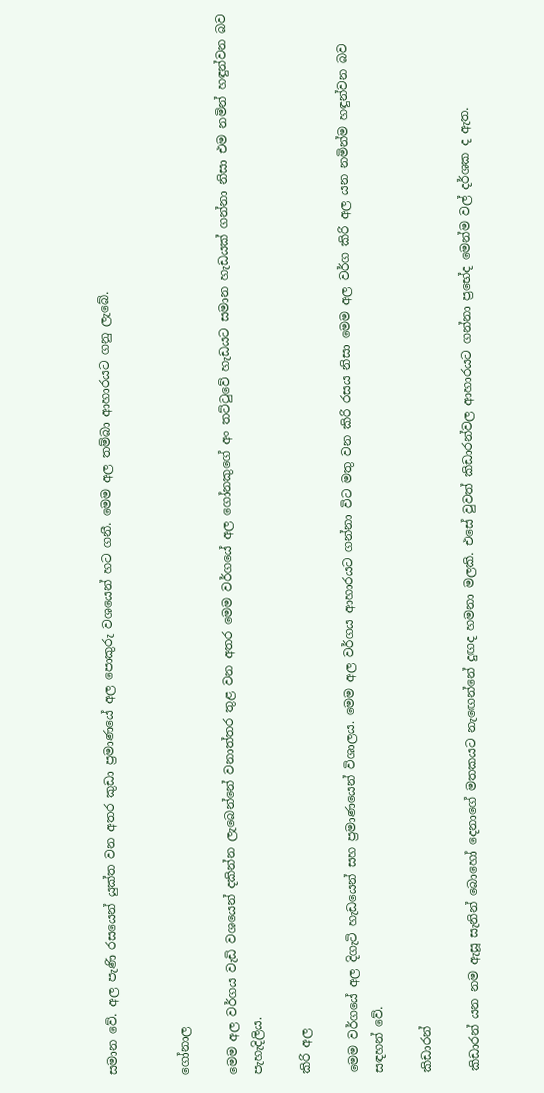සමාන වේ. අල පැණි රසයෙන් යුක්‌ත වන අතර කුඩා ප්‍රමාණයේ අල පොකුරු වශයෙන් හට ගනී. මෙම අල තම්බා ආහාරයට ගනු ලැබේ.


ගෝනාල

මෙම අල වර්ගය වැඩි වශයෙන් දකින්න ලැබෙන්නේ වනාත්තර තුළ වන අතර මෙම වර්ගයේ අල ගෝනකුගේ අං තට්‌ටුවේ හැඩයට සමාන හැඩයක්‌ ගන්නා නිසා එම නමින් හඳුන්වන බව පැහැදිලිය.

කිරි අල

මෙම වර්ගයේ අල දිගැටි හැඩයෙන් සහ ප්‍රමාණයෙන් විශාලය. මෙම අල වර්ගය ආහාරයට ගන්නා විට මතු වන කිරි රසය නිසා මෙම අල වර්ග කිරි අල යන නමින්ම හඳුන්වන බව සඳහන් වේ.

කිඩාරන්

කිඩාරන් යන නම ඇසූ සැනින් බොහෝ දෙනාගේ මතකයට නැඟෙන්නේ දුඟද හමනා මලකි. එසේ වුවත් කිඩාරන්වල ආහාරයට ගන්නා ප්‍රභේද මෙන්ම වල් දර්ශක ද ඇත.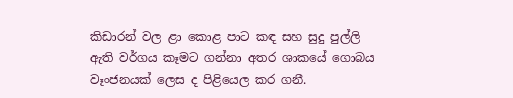කිඩාරන් වල ළා කොළ පාට කඳ සහ සුදු පුල්ලි ඇති වර්ගය කෑමට ගන්නා අතර ශාකයේ ගොබය වෑංජනයක්‌ ලෙස ද පිළියෙල කර ගනී.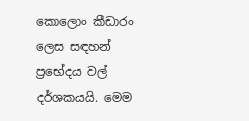කොලොං කීඩාරං ලෙස සඳහන් ප්‍රභේදය වල් දර්ශකයයි. මෙම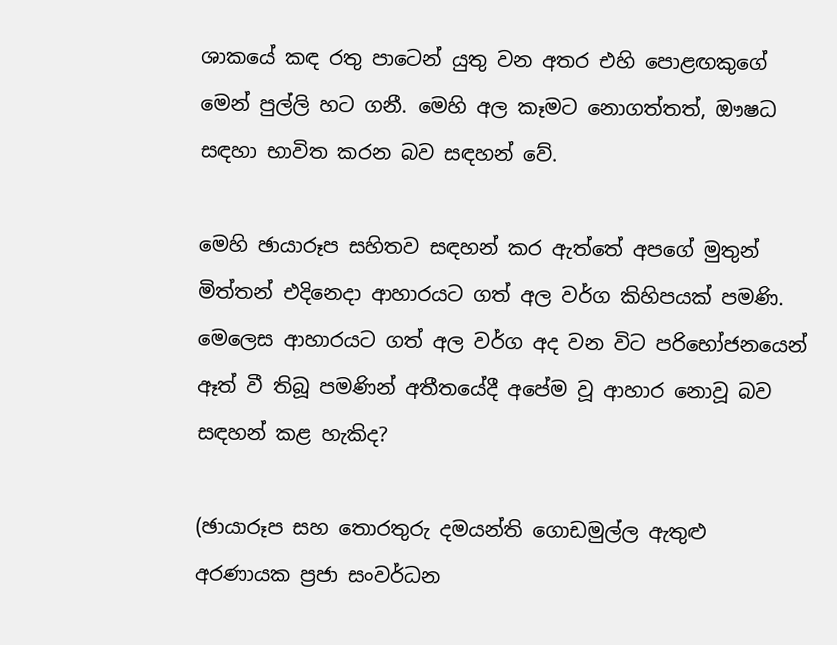ශාකයේ කඳ රතු පාටෙන් යුතු වන අතර එහි පොළඟකුගේ මෙන් පුල්ලි හට ගනී. මෙහි අල කෑමට නොගත්තත්, ඖෂධ සඳහා භාවිත කරන බව සඳහන් වේ.

මෙහි ඡායාරූප සහිතව සඳහන් කර ඇත්තේ අපගේ මුතුන් මිත්තන් එදිනෙදා ආහාරයට ගත් අල වර්ග කිහිපයක්‌ පමණි. මෙලෙස ආහාරයට ගත් අල වර්ග අද වන විට පරිභෝජනයෙන් ඈත් වී තිබූ පමණින් අතීතයේදී අපේම වූ ආහාර නොවූ බව සඳහන් කළ හැකිද?

(ඡායාරූප සහ තොරතුරු දමයන්ති ගොඩමුල්ල ඇතුළු අරණායක ප්‍රජා සංවර්ධන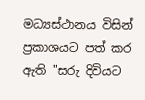මධ්‍යස්‌ථානය විසින් ප්‍රකාශයට පත් කර ඇති "සරු දිවියට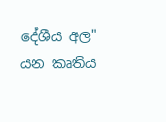දේශීය අල" යන කෘතිය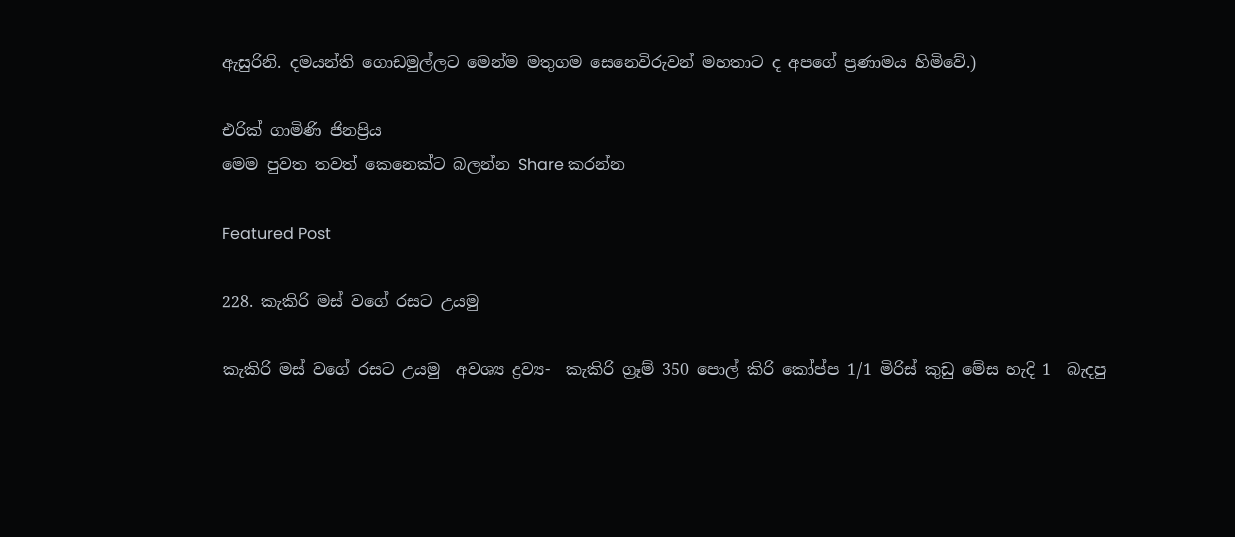ඇසුරිනි. දමයන්ති ගොඩමුල්ලට මෙන්ම මතුගම සෙනෙවිරුවන් මහතාට ද අපගේ ප්‍රණාමය හිමිවේ.)

එරික්‌ ගාමිණි ජිනප්‍රිය
මෙම පුවත තවත් කෙනෙක්ට බලන්න Share කරන්න

Featured Post

228. කැකිරි මස් වගේ රසට උයමු

කැකිරි මස් වගේ රසට උයමු  අවශ්‍ය ද්‍රව්‍ය-  කැකිරි ග්‍රෑම් 350 පොල් කිරි කෝප්ප 1/1 මිරිස් කුඩු මේස හැදි 1  බැදපු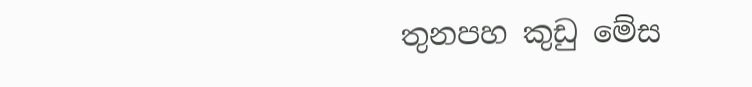තුනපහ කුඩු මේස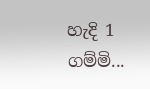හැදි 1  ගම්මි...